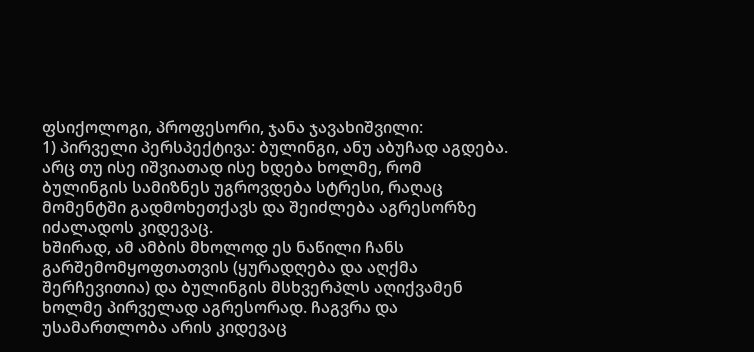ფსიქოლოგი, პროფესორი, ჯანა ჯავახიშვილი:
1) პირველი პერსპექტივა: ბულინგი, ანუ აბუჩად აგდება.
არც თუ ისე იშვიათად ისე ხდება ხოლმე, რომ ბულინგის სამიზნეს უგროვდება სტრესი, რაღაც მომენტში გადმოხეთქავს და შეიძლება აგრესორზე იძალადოს კიდევაც.
ხშირად, ამ ამბის მხოლოდ ეს ნაწილი ჩანს გარშემომყოფთათვის (ყურადღება და აღქმა შერჩევითია) და ბულინგის მსხვერპლს აღიქვამენ ხოლმე პირველად აგრესორად. ჩაგვრა და უსამართლობა არის კიდევაც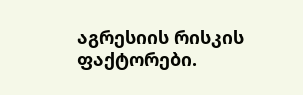აგრესიის რისკის ფაქტორები.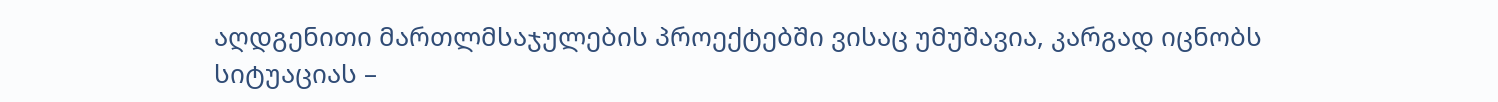აღდგენითი მართლმსაჯულების პროექტებში ვისაც უმუშავია, კარგად იცნობს სიტუაციას –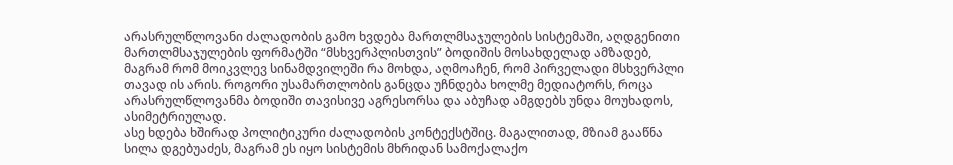არასრულწლოვანი ძალადობის გამო ხვდება მართლმსაჯულების სისტემაში, აღდგენითი მართლმსაჯულების ფორმატში “მსხვერპლისთვის” ბოდიშის მოსახდელად ამზადებ, მაგრამ რომ მოიკვლევ სინამდვილეში რა მოხდა, აღმოაჩენ, რომ პირველადი მსხვერპლი თავად ის არის. როგორი უსამართლობის განცდა უჩნდება ხოლმე მედიატორს, როცა არასრულწლოვანმა ბოდიში თავისივე აგრესორსა და აბუჩად ამგდებს უნდა მოუხადოს, ასიმეტრიულად.
ასე ხდება ხშირად პოლიტიკური ძალადობის კონტექსტშიც. მაგალითად, მზიამ გააწნა სილა დგებუაძეს, მაგრამ ეს იყო სისტემის მხრიდან სამოქალაქო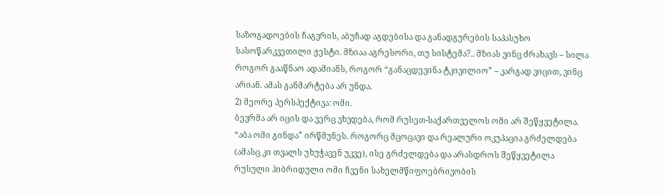საზოგადოების ჩაგვრის, აბუჩად აგდებისა და განადგურების საპასუხო სასოწარკვეთილი ჟესტი. მზიაა აგრესორი, თუ სისტემა?.. მზიას ვინც ძრახავს – სილა როგორ გააწნაო ადამიანს, როგორ “განაცდევინა ტკივილიო” – კარგად ვიცით, ვინც არიან. ამას განმარტება არ უნდა.
2) მეორე პერსპექტივა: ომი.
ბევრმა არ იცის და ვერც ვხვდება, რომ რუსეთ-საქართველოს ომი არ შეწყვეტილა. “აბა ომი გინდა” ირწმუნეს. როგორც მცოცავი და რეალური ოკუპაცია გრძელდება (ამასც კი თვალს უხუჭავენ უკვე), ისე გრძელდება და არასდროს შეწყვეტილა რუსული ჰიბრიდული ომი ჩვენი სახელმწიფოებრივობის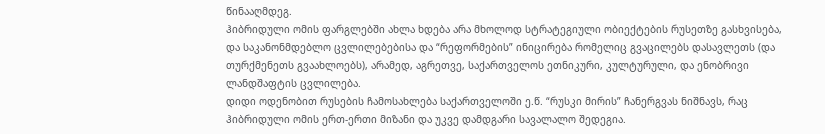წინააღმდეგ.
ჰიბრიდული ომის ფარგლებში ახლა ხდება არა მხოლოდ სტრატეგიული ობიექტების რუსეთზე გასხვისება, და საკანონმდებლო ცვლილებებისა და “რეფორმების” ინიცირება რომელიც გვაცილებს დასავლეთს (და თურქმენეთს გვაახლოებს), არამედ, აგრეთვე, საქართველოს ეთნიკური, კულტურული, და ენობრივი ლანდშაფტის ცვლილება.
დიდი ოდენობით რუსების ჩამოსახლება საქართველოში ე.წ. “რუსკი მირის” ჩანერგვას ნიშნავს, რაც ჰიბრიდული ომის ერთ-ერთი მიზანი და უკვე დამდგარი სავალალო შედეგია.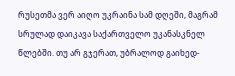რუსეთმა ვერ აიღო უკრაინა სამ დღეში, მაგრამ სრულად დაიკავა საქართველო უკანასკნელ წლებში. თუ არ გჯერათ, უბრალოდ გაიხედ-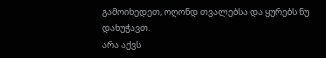გამოიხედეთ, ოღონდ თვალებსა და ყურებს ნუ დახუჭავთ.
არა აქვს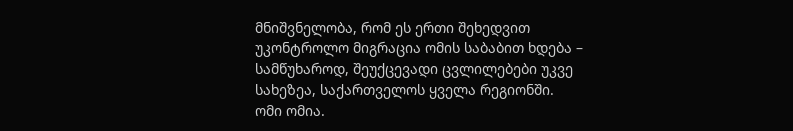მნიშვნელობა, რომ ეს ერთი შეხედვით უკონტროლო მიგრაცია ომის საბაბით ხდება – სამწუხაროდ, შეუქცევადი ცვლილებები უკვე სახეზეა, საქართველოს ყველა რეგიონში.
ომი ომია.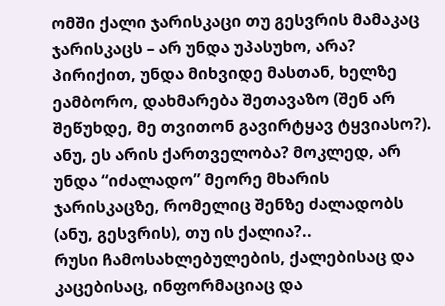ომში ქალი ჯარისკაცი თუ გესვრის მამაკაც ჯარისკაცს – არ უნდა უპასუხო, არა? პირიქით, უნდა მიხვიდე მასთან, ხელზე ეამბორო, დახმარება შეთავაზო (შენ არ შეწუხდე, მე თვითონ გავირტყავ ტყვიასო?). ანუ, ეს არის ქართველობა? მოკლედ, არ უნდა “იძალადო” მეორე მხარის ჯარისკაცზე, რომელიც შენზე ძალადობს (ანუ, გესვრის), თუ ის ქალია?..
რუსი ჩამოსახლებულების, ქალებისაც და კაცებისაც, ინფორმაციაც და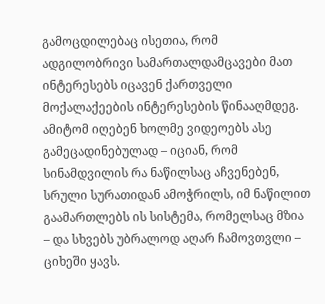გამოცდილებაც ისეთია, რომ ადგილობრივი სამართალდამცავები მათ ინტერესებს იცავენ ქართველი მოქალაქეების ინტერესების წინააღმდეგ. ამიტომ იღებენ ხოლმე ვიდეოებს ასე გამეცადინებულად – იციან, რომ სინამდვილის რა ნაწილსაც აჩვენებენ, სრული სურათიდან ამოჭრილს, იმ ნაწილით გაამართლებს ის სისტემა, რომელსაც მზია – და სხვებს უბრალოდ აღარ ჩამოვთვლი – ციხეში ყავს.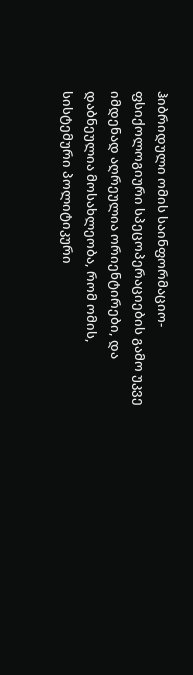ჰიბრიდული ომის საინფორმაციო-ფსიქოლოგიური სპეცოპერაციების გამო უკვე იმდენად აღრეულია ორიენტირები, და დაბნეულია მოსახლეობა, რომ ომის, სისტემური პოლიტიკური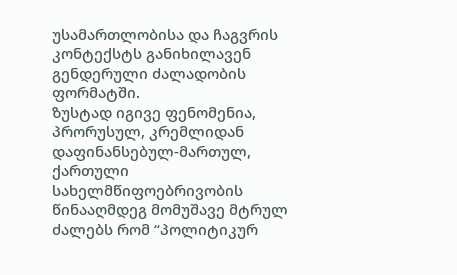უსამართლობისა და ჩაგვრის კონტექსტს განიხილავენ გენდერული ძალადობის ფორმატში.
ზუსტად იგივე ფენომენია, პრორუსულ, კრემლიდან დაფინანსებულ-მართულ, ქართული სახელმწიფოებრივობის წინააღმდეგ მომუშავე მტრულ ძალებს რომ “პოლიტიკურ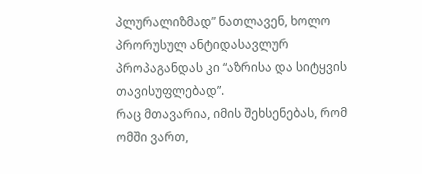პლურალიზმად” ნათლავენ, ხოლო პრორუსულ ანტიდასავლურ პროპაგანდას კი “აზრისა და სიტყვის თავისუფლებად”.
რაც მთავარია, იმის შეხსენებას, რომ ომში ვართ,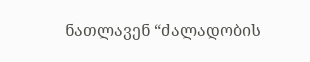ნათლავენ “ძალადობის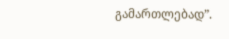გამართლებად”.